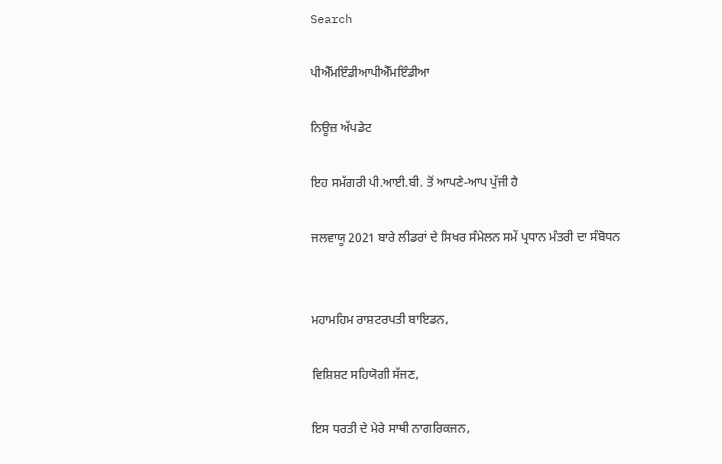Search

ਪੀਐੱਮਇੰਡੀਆਪੀਐੱਮਇੰਡੀਆ

ਨਿਊਜ਼ ਅੱਪਡੇਟ

ਇਹ ਸਮੱਗਰੀ ਪੀ.ਆਈ.ਬੀ. ਤੋਂ ਆਪਣੇ-ਆਪ ਪੁੱਜੀ ਹੈ

ਜਲਵਾਯੂ 2021 ਬਾਰੇ ਲੀਡਰਾਂ ਦੇ ਸਿਖਰ ਸੰਮੇਲਨ ਸਮੇਂ ਪ੍ਰਧਾਨ ਮੰਤਰੀ ਦਾ ਸੰਬੋਧਨ


ਮਹਾਮਹਿਮ ਰਾਸ਼ਟਰਪਤੀ ਬਾਇਡਨ,

ਵਿਸ਼ਿਸ਼ਟ ਸਹਿਯੋਗੀ ਸੱਜਣ,

ਇਸ ਧਰਤੀ ਦੇ ਮੇਰੇ ਸਾਥੀ ਨਾਗਰਿਕਜਨ,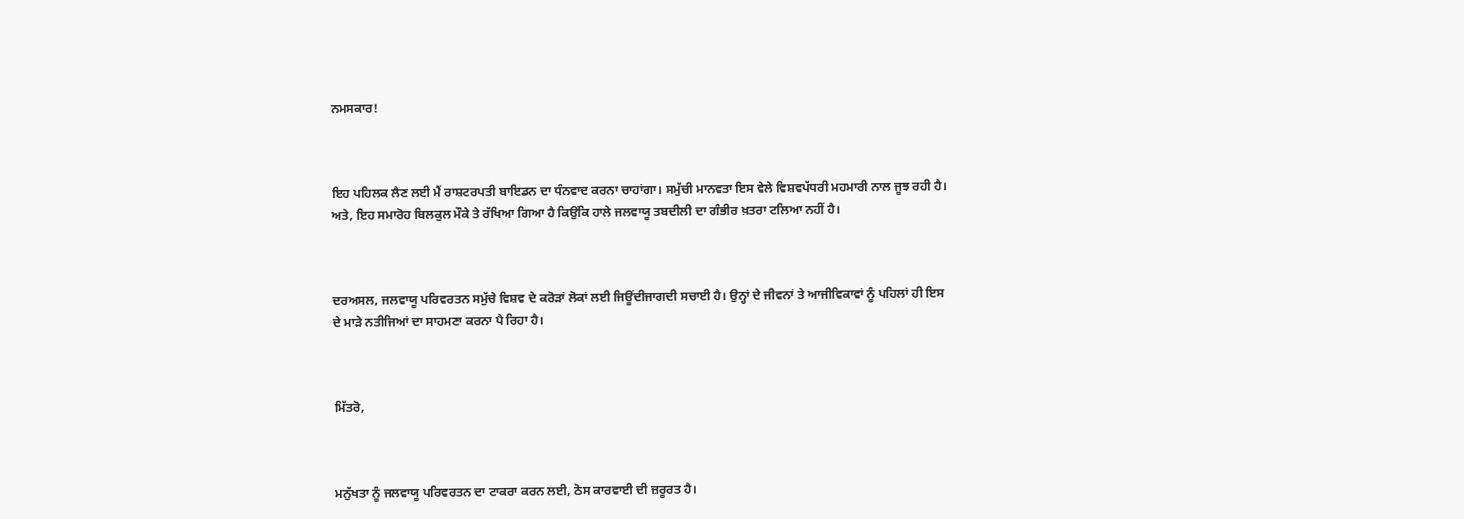ਨਮਸਕਾਰ!



ਇਹ ਪਹਿਲਕ ਲੈਣ ਲਈ ਮੈਂ ਰਾਸ਼ਟਰਪਤੀ ਬਾਇਡਨ ਦਾ ਧੰਨਵਾਦ ਕਰਨਾ ਚਾਹਾਂਗਾ। ਸਮੁੱਚੀ ਮਾਨਵਤਾ ਇਸ ਵੇਲੇ ਵਿਸ਼ਵਪੱਧਰੀ ਮਹਮਾਰੀ ਨਾਲ ਜੂਝ ਰਹੀ ਹੈ। ਅਤੇ, ਇਹ ਸਮਾਰੋਹ ਬਿਲਕੁਲ ਮੌਕੇ ਤੇ ਰੱਖਿਆ ਗਿਆ ਹੈ ਕਿਉਂਕਿ ਹਾਲੇ ਜਲਵਾਯੂ ਤਬਦੀਲੀ ਦਾ ਗੰਭੀਰ ਖ਼ਤਰਾ ਟਲਿਆ ਨਹੀਂ ਹੈ।



ਦਰਅਸਲ, ਜਲਵਾਯੂ ਪਰਿਵਰਤਨ ਸਮੁੱਚੇ ਵਿਸ਼ਵ ਦੇ ਕਰੋੜਾਂ ਲੋਕਾਂ ਲਈ ਜਿਊਂਦੀਜਾਗਦੀ ਸਚਾਈ ਹੈ। ਉਨ੍ਹਾਂ ਦੇ ਜੀਵਨਾਂ ਤੇ ਆਜੀਵਿਕਾਵਾਂ ਨੂੰ ਪਹਿਲਾਂ ਹੀ ਇਸ ਦੇ ਮਾੜੇ ਨਤੀਜਿਆਂ ਦਾ ਸਾਹਮਣਾ ਕਰਨਾ ਪੈ ਰਿਹਾ ਹੈ।



ਮਿੱਤਰੋ,



ਮਨੁੱਖਤਾ ਨੂੰ ਜਲਵਾਯੂ ਪਰਿਵਰਤਨ ਦਾ ਟਾਕਰਾ ਕਰਨ ਲਈ, ਠੋਸ ਕਾਰਵਾਈ ਦੀ ਜ਼ਰੂਰਤ ਹੈ।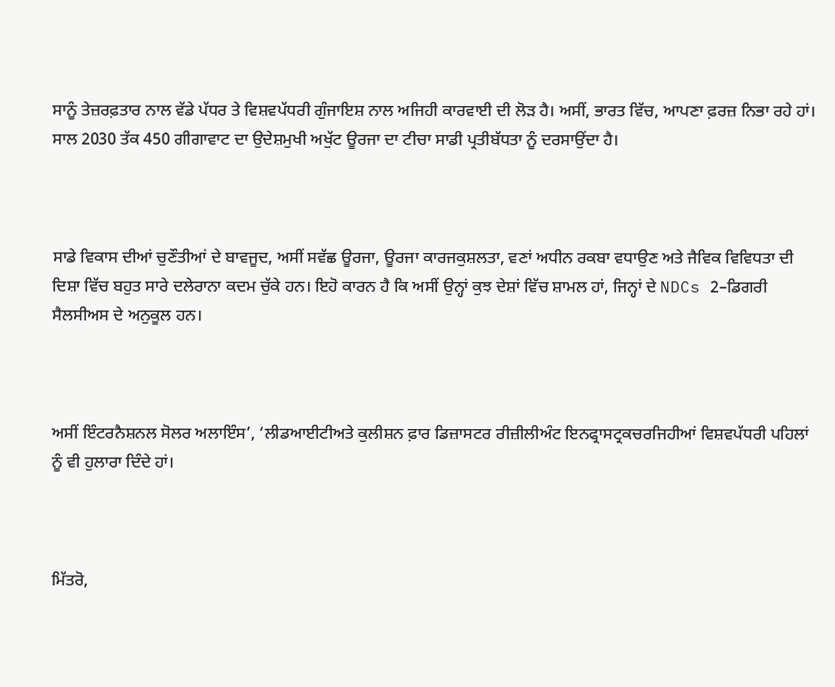ਸਾਨੂੰ ਤੇਜ਼ਰਫ਼ਤਾਰ ਨਾਲ ਵੱਡੇ ਪੱਧਰ ਤੇ ਵਿਸ਼ਵਪੱਧਰੀ ਗੁੰਜਾਇਸ਼ ਨਾਲ ਅਜਿਹੀ ਕਾਰਵਾਈ ਦੀ ਲੋੜ ਹੈ। ਅਸੀਂ, ਭਾਰਤ ਵਿੱਚ, ਆਪਣਾ ਫ਼ਰਜ਼ ਨਿਭਾ ਰਹੇ ਹਾਂ। ਸਾਲ 2030 ਤੱਕ 450 ਗੀਗਾਵਾਟ ਦਾ ਉਦੇਸ਼ਮੁਖੀ ਅਖੁੱਟ ਊਰਜਾ ਦਾ ਟੀਚਾ ਸਾਡੀ ਪ੍ਰਤੀਬੱਧਤਾ ਨੂੰ ਦਰਸਾਉਂਦਾ ਹੈ।



ਸਾਡੇ ਵਿਕਾਸ ਦੀਆਂ ਚੁਣੌਤੀਆਂ ਦੇ ਬਾਵਜੂਦ, ਅਸੀਂ ਸਵੱਛ ਊਰਜਾ, ਊਰਜਾ ਕਾਰਜਕੁਸ਼ਲਤਾ, ਵਣਾਂ ਅਧੀਨ ਰਕਬਾ ਵਧਾਉਣ ਅਤੇ ਜੈਵਿਕ ਵਿਵਿਧਤਾ ਦੀ ਦਿਸ਼ਾ ਵਿੱਚ ਬਹੁਤ ਸਾਰੇ ਦਲੇਰਾਨਾ ਕਦਮ ਚੁੱਕੇ ਹਨ। ਇਹੋ ਕਾਰਨ ਹੈ ਕਿ ਅਸੀਂ ਉਨ੍ਹਾਂ ਕੁਝ ਦੇਸ਼ਾਂ ਵਿੱਚ ਸ਼ਾਮਲ ਹਾਂ, ਜਿਨ੍ਹਾਂ ਦੇ NDCs 2–ਡਿਗਰੀ ਸੈਲਸੀਅਸ ਦੇ ਅਨੁਕੂਲ ਹਨ।



ਅਸੀਂ ਇੰਟਰਨੈਸ਼ਨਲ ਸੋਲਰ ਅਲਾਇੰਸ’, ‘ਲੀਡਆਈਟੀਅਤੇ ਕੁਲੀਸ਼ਨ ਫ਼ਾਰ ਡਿਜ਼ਾਸਟਰ ਰੀਜ਼ੀਲੀਅੰਟ ਇਨਫ੍ਰਾਸਟ੍ਰਕਚਰਜਿਹੀਆਂ ਵਿਸ਼ਵਪੱਧਰੀ ਪਹਿਲਾਂ ਨੂੰ ਵੀ ਹੁਲਾਰਾ ਦਿੰਦੇ ਹਾਂ।



ਮਿੱਤਰੋ,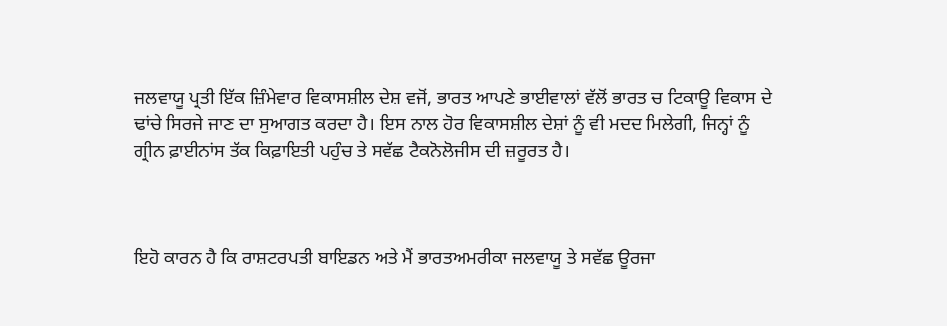ਜਲਵਾਯੂ ਪ੍ਰਤੀ ਇੱਕ ਜ਼ਿੰਮੇਵਾਰ ਵਿਕਾਸਸ਼ੀਲ ਦੇਸ਼ ਵਜੋਂ, ਭਾਰਤ ਆਪਣੇ ਭਾਈਵਾਲਾਂ ਵੱਲੋਂ ਭਾਰਤ ਚ ਟਿਕਾਊ ਵਿਕਾਸ ਦੇ ਢਾਂਚੇ ਸਿਰਜੇ ਜਾਣ ਦਾ ਸੁਆਗਤ ਕਰਦਾ ਹੈ। ਇਸ ਨਾਲ ਹੋਰ ਵਿਕਾਸਸ਼ੀਲ ਦੇਸ਼ਾਂ ਨੂੰ ਵੀ ਮਦਦ ਮਿਲੇਗੀ, ਜਿਨ੍ਹਾਂ ਨੂੰ ਗ੍ਰੀਨ ਫ਼ਾਈਨਾਂਸ ਤੱਕ ਕਿਫ਼ਾਇਤੀ ਪਹੁੰਚ ਤੇ ਸਵੱਛ ਟੈਕਨੋਲੋਜੀਸ ਦੀ ਜ਼ਰੂਰਤ ਹੈ।



ਇਹੋ ਕਾਰਨ ਹੈ ਕਿ ਰਾਸ਼ਟਰਪਤੀ ਬਾਇਡਨ ਅਤੇ ਮੈਂ ਭਾਰਤਅਮਰੀਕਾ ਜਲਵਾਯੂ ਤੇ ਸਵੱਛ ਊਰਜਾ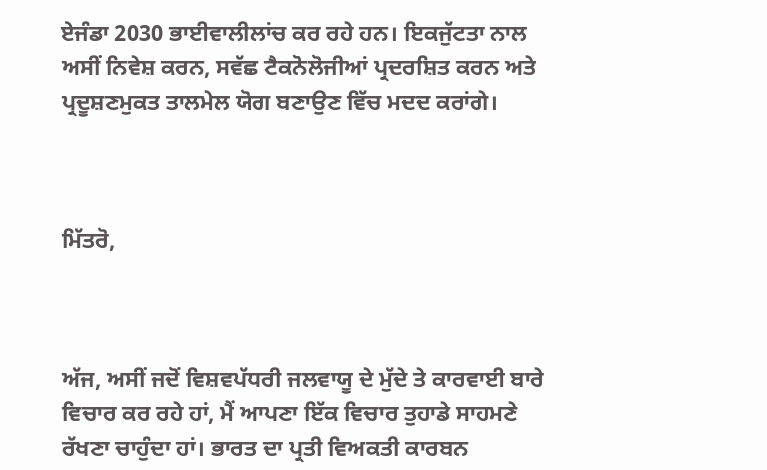ਏਜੰਡਾ 2030 ਭਾਈਵਾਲੀਲਾਂਚ ਕਰ ਰਹੇ ਹਨ। ਇਕਜੁੱਟਤਾ ਨਾਲ ਅਸੀਂ ਨਿਵੇਸ਼ ਕਰਨ, ਸਵੱਛ ਟੈਕਨੋਲੋਜੀਆਂ ਪ੍ਰਦਰਸ਼ਿਤ ਕਰਨ ਅਤੇ ਪ੍ਰਦੂਸ਼ਣਮੁਕਤ ਤਾਲਮੇਲ ਯੋਗ ਬਣਾਉਣ ਵਿੱਚ ਮਦਦ ਕਰਾਂਗੇ।



ਮਿੱਤਰੋ,



ਅੱਜ, ਅਸੀਂ ਜਦੋਂ ਵਿਸ਼ਵਪੱਧਰੀ ਜਲਵਾਯੂ ਦੇ ਮੁੱਦੇ ਤੇ ਕਾਰਵਾਈ ਬਾਰੇ ਵਿਚਾਰ ਕਰ ਰਹੇ ਹਾਂ, ਮੈਂ ਆਪਣਾ ਇੱਕ ਵਿਚਾਰ ਤੁਹਾਡੇ ਸਾਹਮਣੇ ਰੱਖਣਾ ਚਾਹੁੰਦਾ ਹਾਂ। ਭਾਰਤ ਦਾ ਪ੍ਰਤੀ ਵਿਅਕਤੀ ਕਾਰਬਨ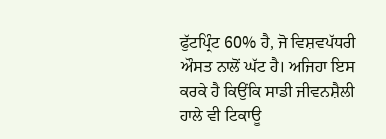ਫੁੱਟਪ੍ਰਿੰਟ 60% ਹੈ, ਜੋ ਵਿਸ਼ਵਪੱਧਰੀ ਔਸਤ ਨਾਲੋਂ ਘੱਟ ਹੈ। ਅਜਿਹਾ ਇਸ ਕਰਕੇ ਹੈ ਕਿਉਂਕਿ ਸਾਡੀ ਜੀਵਨਸ਼ੈਲੀ ਹਾਲੇ ਵੀ ਟਿਕਾਊ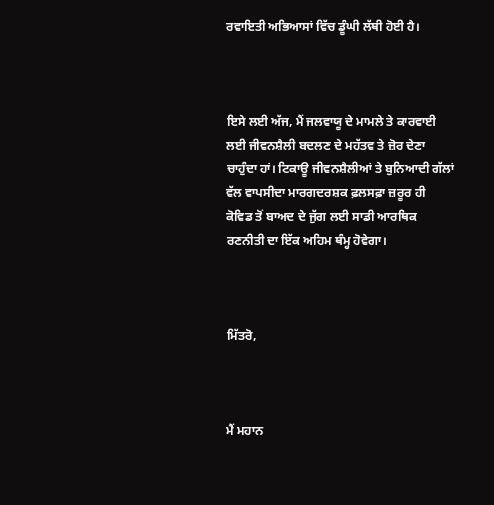ਰਵਾਇਤੀ ਅਭਿਆਸਾਂ ਵਿੱਚ ਡੂੰਘੀ ਲੱਥੀ ਹੋਈ ਹੈ।



ਇਸੇ ਲਈ ਅੱਜ, ਮੈਂ ਜਲਵਾਯੂ ਦੇ ਮਾਮਲੇ ਤੇ ਕਾਰਵਾਈ ਲਈ ਜੀਵਨਸ਼ੈਲੀ ਬਦਲਣ ਦੇ ਮਹੱਤਵ ਤੇ ਜ਼ੋਰ ਦੇਣਾ ਚਾਹੁੰਦਾ ਹਾਂ। ਟਿਕਾਊ ਜੀਵਨਸ਼ੈਲੀਆਂ ਤੇ ਬੁਨਿਆਦੀ ਗੱਲਾਂ ਵੱਲ ਵਾਪਸੀਦਾ ਮਾਰਗਦਰਸ਼ਕ ਫ਼ਲਸਫ਼ਾ ਜ਼ਰੂਰ ਹੀ ਕੋਵਿਡ ਤੋਂ ਬਾਅਦ ਦੇ ਜੁੱਗ ਲਈ ਸਾਡੀ ਆਰਥਿਕ ਰਣਨੀਤੀ ਦਾ ਇੱਕ ਅਹਿਮ ਥੰਮ੍ਹ ਹੋਵੇਗਾ।



ਮਿੱਤਰੋ,



ਮੈਂ ਮਹਾਨ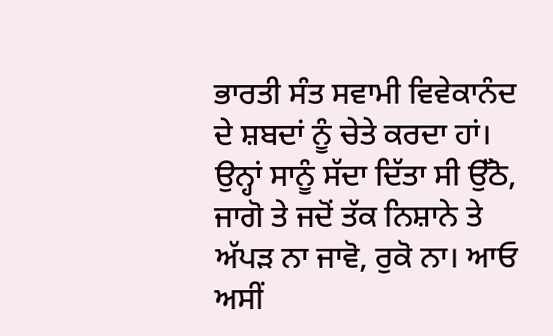ਭਾਰਤੀ ਸੰਤ ਸਵਾਮੀ ਵਿਵੇਕਾਨੰਦ ਦੇ ਸ਼ਬਦਾਂ ਨੂੰ ਚੇਤੇ ਕਰਦਾ ਹਾਂ। ਉਨ੍ਹਾਂ ਸਾਨੂੰ ਸੱਦਾ ਦਿੱਤਾ ਸੀ ਉੱਠੋ, ਜਾਗੋ ਤੇ ਜਦੋਂ ਤੱਕ ਨਿਸ਼ਾਨੇ ਤੇ ਅੱਪੜ ਨਾ ਜਾਵੋ, ਰੁਕੋ ਨਾ। ਆਓ ਅਸੀਂ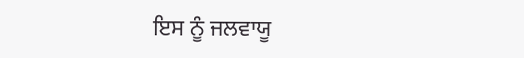ਇਸ ਨੂੰ ਜਲਵਾਯੂ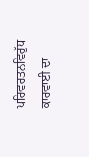ਪਰਿਵਰਤਨਵਿਰੁੱਧ ਕਾਰਵਾਈ ਦਾ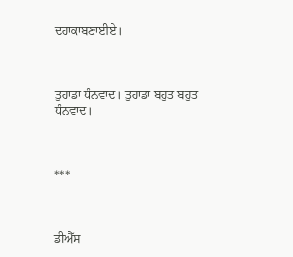ਦਹਾਕਾਬਣਾਈਏ।



ਤੁਹਾਡਾ ਧੰਨਵਾਦ। ਤੁਹਾਡਾ ਬਹੁਤ ਬਹੁਤ ਧੰਨਵਾਦ।



***



ਡੀਐੱਸ